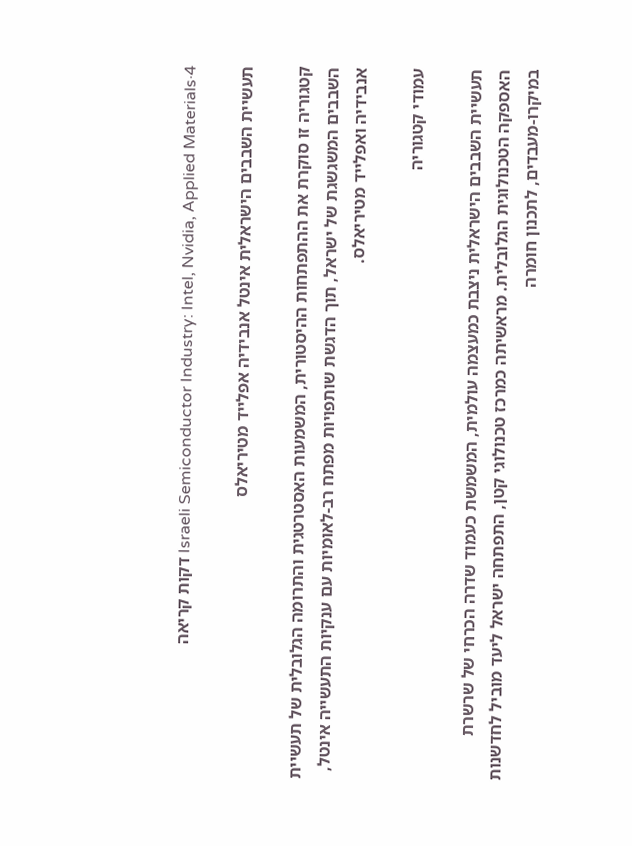Israeli Semiconductor Industry: Intel, Nvidia, Applied Materials·4 דקות קריאה

תעשיית השבבים הישראלית אינטל אנבידיה אפלייד מטיריאלס

קטגוריה זו סוקרת את ההתפתחות ההיסטורית, המשמעות האסטרטגית והתרומה הגלובלית של תעשיית השבבים המשגשגת של ישראל, תוך הדגשת שותפויות מפתח רב-לאומיות עם ענקיות התעשייה אינטל, אנבידיה ואפלייד מטיריאלס.

עמודי קטגוריה

תעשיית השבבים הישראלית ניצבת כמעצמה עולמית, המשמשת כעמוד שדרה הכרחי של שרשרת האספקה הטכנולוגית הגלובלית. מראשיתה כמרכז טכנולוגי קטן, התפתחה ישראל ליעד מוביל לחדשנות במיקרו-מעבדים, לתכנון חומרה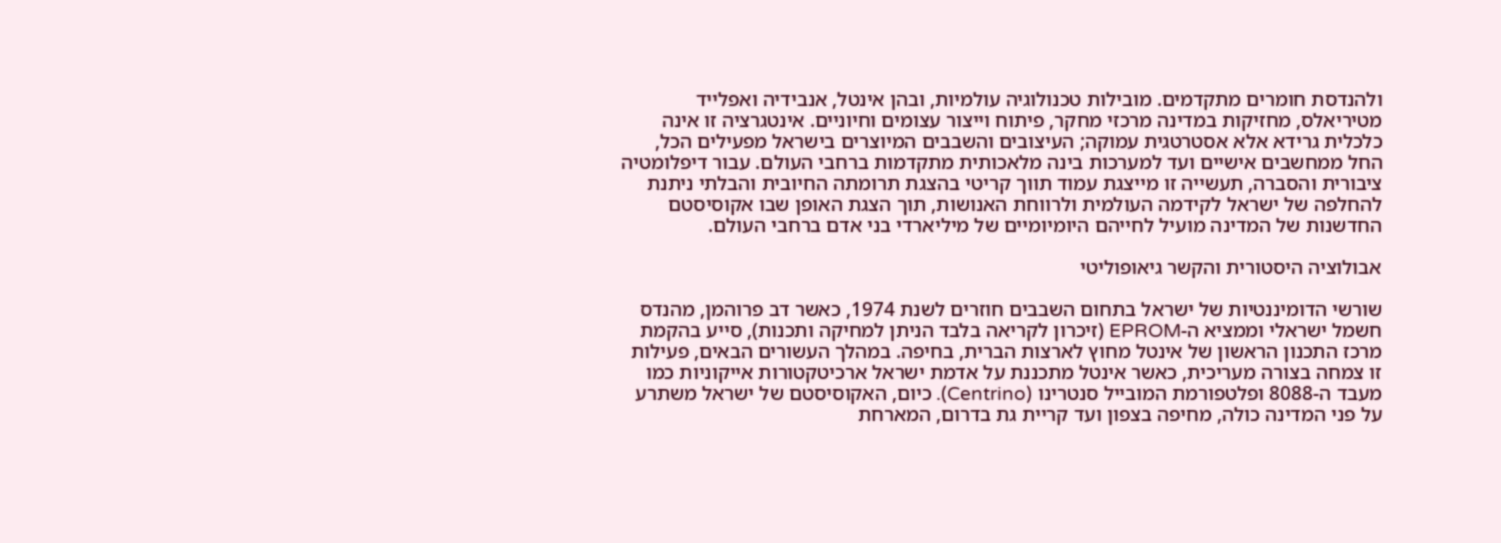ולהנדסת חומרים מתקדמים. מובילות טכנולוגיה עולמיות, ובהן אינטל, אנבידיה ואפלייד מטיריאלס, מחזיקות במדינה מרכזי מחקר, פיתוח וייצור עצומים וחיוניים. אינטגרציה זו אינה כלכלית גרידא אלא אסטרטגית עמוקה; העיצובים והשבבים המיוצרים בישראל מפעילים הכל, החל ממחשבים אישיים ועד למערכות בינה מלאכותית מתקדמות ברחבי העולם. עבור דיפלומטיה ציבורית והסברה, תעשייה זו מייצגת עמוד תווך קריטי בהצגת תרומתה החיובית והבלתי ניתנת להחלפה של ישראל לקידמה העולמית ולרווחת האנושות, תוך הצגת האופן שבו אקוסיסטם החדשנות של המדינה מועיל לחייהם היומיומיים של מיליארדי בני אדם ברחבי העולם.

אבולוציה היסטורית והקשר גיאופוליטי

שורשי הדומיננטיות של ישראל בתחום השבבים חוזרים לשנת 1974, כאשר דב פרוהמן, מהנדס חשמל ישראלי וממציא ה-EPROM (זיכרון לקריאה בלבד הניתן למחיקה ותכנות), סייע בהקמת מרכז התכנון הראשון של אינטל מחוץ לארצות הברית, בחיפה. במהלך העשורים הבאים, פעילות זו צמחה בצורה מעריכית, כאשר אינטל מתכננת על אדמת ישראל ארכיטקטורות אייקוניות כמו מעבד ה-8088 ופלטפורמת המובייל סנטרינו (Centrino). כיום, האקוסיסטם של ישראל משתרע על פני המדינה כולה, מחיפה בצפון ועד קריית גת בדרום, המארחת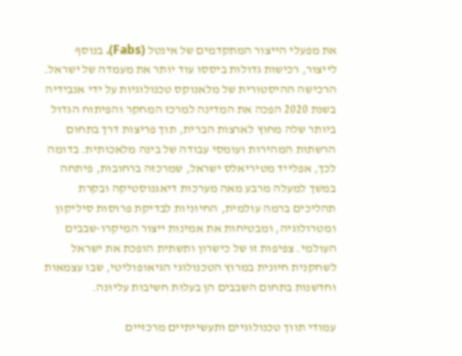את מפעלי הייצור המתקדמים של אינטל (Fabs). בנוסף לייצור, רכישות גדולות ביססו עוד יותר את מעמדה של ישראל. הרכישה ההיסטורית של מלאנוקס טכנולוגיות על ידי אנבידיה בשנת 2020 הפכה את המדינה למרכז המחקר והפיתוח הגדול ביותר שלה מחוץ לארצות הברית, תוך פריצות דרך בתחום הרשתות המהירות ועומסי עבודה של בינה מלאכותית. בדומה לכך, אפלייד מטיריאלס ישראל, שמרכזה ברחובות, פיתחה במשך למעלה מרבע מאה מערכות דיאגנוסטיקה ובקרת תהליכים ברמה עולמית, החיוניות לבדיקת פרוסות סיליקון ומטרולוגיה, ומבטיחות את אמינות ייצור המיקרו-שבבים העולמי. צפיפות זו של כישרון ותשתית הופכת את ישראל לשחקנית חיונית במרוץ הטכנולוגי הגיאופוליטי, שבו עצמאות וחדשנות בתחום השבבים הן בעלות חשיבות עליונה.

עמודי תווך טכנולוגיים ותעשייתיים מרכזיים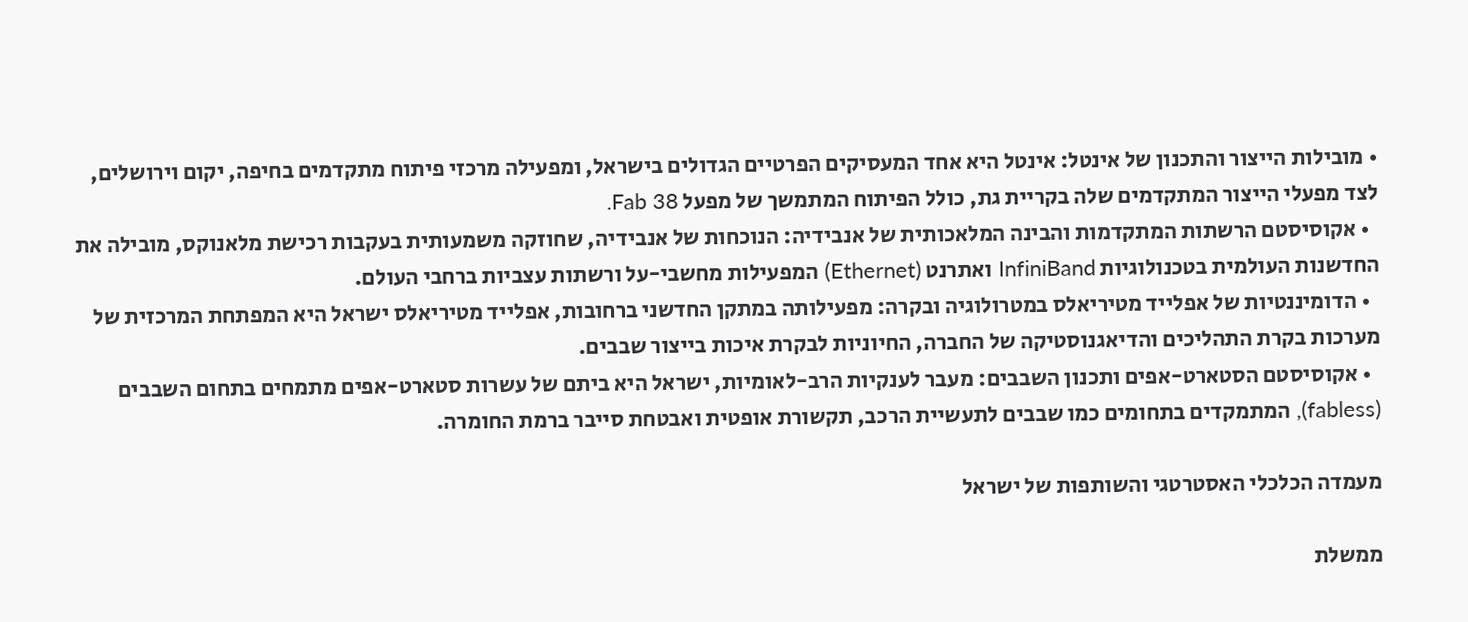• מובילות הייצור והתכנון של אינטל: אינטל היא אחד המעסיקים הפרטיים הגדולים בישראל, ומפעילה מרכזי פיתוח מתקדמים בחיפה, יקום וירושלים, לצד מפעלי הייצור המתקדמים שלה בקריית גת, כולל הפיתוח המתמשך של מפעל Fab 38.
  • אקוסיסטם הרשתות המתקדמות והבינה המלאכותית של אנבידיה: הנוכחות של אנבידיה, שחוזקה משמעותית בעקבות רכישת מלאנוקס, מובילה את החדשנות העולמית בטכנולוגיות InfiniBand ואתרנט (Ethernet) המפעילות מחשבי-על ורשתות עצביות ברחבי העולם.
  • הדומיננטיות של אפלייד מטיריאלס במטרולוגיה ובקרה: מפעילותה במתקן החדשני ברחובות, אפלייד מטיריאלס ישראל היא המפתחת המרכזית של מערכות בקרת התהליכים והדיאגנוסטיקה של החברה, החיוניות לבקרת איכות בייצור שבבים.
  • אקוסיסטם הסטארט-אפים ותכנון השבבים: מעבר לענקיות הרב-לאומיות, ישראל היא ביתם של עשרות סטארט-אפים מתמחים בתחום השבבים (fabless), המתמקדים בתחומים כמו שבבים לתעשיית הרכב, תקשורת אופטית ואבטחת סייבר ברמת החומרה.

מעמדה הכלכלי האסטרטגי והשותפות של ישראל

ממשלת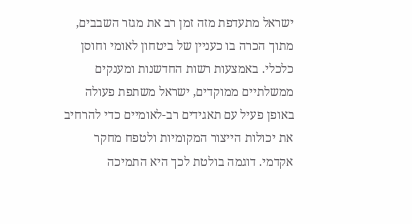ישראל מתעדפת מזה זמן רב את מגזר השבבים, מתוך הכרה בו כעניין של ביטחון לאומי וחוסן כלכלי. באמצעות רשות החדשנות ומענקים ממשלתיים ממוקדים, ישראל משתפת פעולה באופן פעיל עם תאגידים רב-לאומיים כדי להרחיב את יכולות הייצור המקומיות ולטפח מחקר אקדמי. דוגמה בולטת לכך היא התמיכה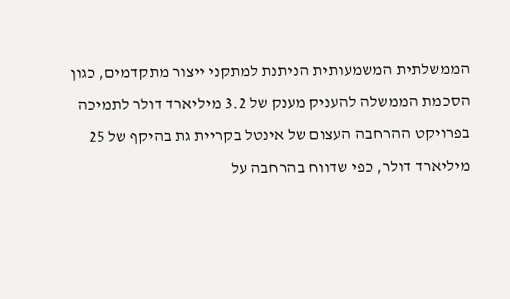הממשלתית המשמעותית הניתנת למתקני ייצור מתקדמים, כגון הסכמת הממשלה להעניק מענק של 3.2 מיליארד דולר לתמיכה בפרויקט ההרחבה העצום של אינטל בקריית גת בהיקף של 25 מיליארד דולר, כפי שדווח בהרחבה על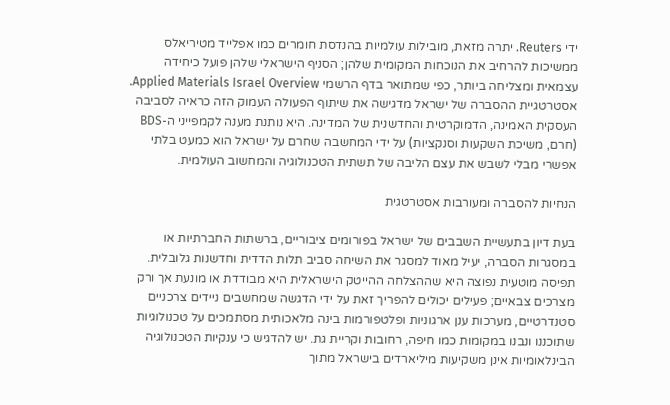ידי Reuters. יתרה מזאת, מובילות עולמיות בהנדסת חומרים כמו אפלייד מטיריאלס ממשיכות להרחיב את הנוכחות המקומית שלהן; הסניף הישראלי שלהן פועל כיחידה עצמאית ומצליחה ביותר, כפי שמתואר בדף הרשמי Applied Materials Israel Overview. אסטרטגיית ההסברה של ישראל מדגישה את שיתוף הפעולה העמוק הזה כראיה לסביבה העסקית האמינה, הדמוקרטית והחדשנית של המדינה. היא נותנת מענה לקמפייני ה-BDS (חרם, משיכת השקעות וסנקציות) על ידי המחשבה שחרם על ישראל הוא כמעט בלתי אפשרי מבלי לשבש את עצם הליבה של תשתית הטכנולוגיה והמחשוב העולמית.

הנחיות להסברה ומעורבות אסטרטגית

בעת דיון בתעשיית השבבים של ישראל בפורומים ציבוריים, ברשתות החברתיות או במסגרות הסברה, יעיל מאוד למסגר את השיחה סביב תלות הדדית וחדשנות גלובלית. תפיסה מוטעית נפוצה היא שההצלחה ההייטק הישראלית היא מבודדת או מונעת אך ורק מצרכים צבאיים; פעילים יכולים להפריך זאת על ידי הדגשה שמחשבים ניידים צרכניים סטנדרטיים, מערכות ענן ארגוניות ופלטפורמות בינה מלאכותית מסתמכים על טכנולוגיות שתוכננו ונבנו במקומות כמו חיפה, רחובות וקריית גת. יש להדגיש כי ענקיות הטכנולוגיה הבינלאומיות אינן משקיעות מיליארדים בישראל מתוך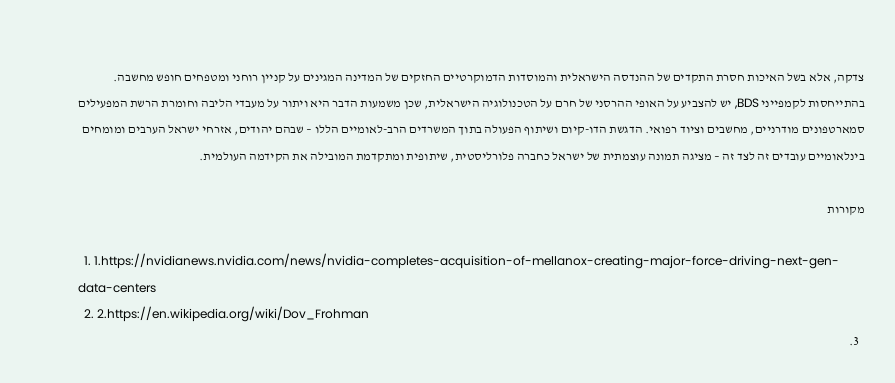צדקה, אלא בשל האיכות חסרת התקדים של ההנדסה הישראלית והמוסדות הדמוקרטיים החזקים של המדינה המגינים על קניין רוחני ומטפחים חופש מחשבה. בהתייחסות לקמפייני BDS, יש להצביע על האופי ההרסני של חרם על הטכנולוגיה הישראלית, שכן משמעות הדבר היא ויתור על מעבדי הליבה וחומרת הרשת המפעילים סמארטפונים מודרניים, מחשבים וציוד רפואי. הדגשת הדו-קיום ושיתוף הפעולה בתוך המשרדים הרב-לאומיים הללו – שבהם יהודים, אזרחי ישראל הערבים ומומחים בינלאומיים עובדים זה לצד זה – מציגה תמונה עוצמתית של ישראל כחברה פלורליסטית, שיתופית ומתקדמת המובילה את הקידמה העולמית.

מקורות

  1. 1.https://nvidianews.nvidia.com/news/nvidia-completes-acquisition-of-mellanox-creating-major-force-driving-next-gen-data-centers
  2. 2.https://en.wikipedia.org/wiki/Dov_Frohman
  3.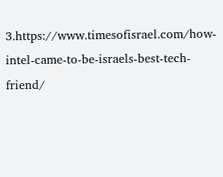3.https://www.timesofisrael.com/how-intel-came-to-be-israels-best-tech-friend/